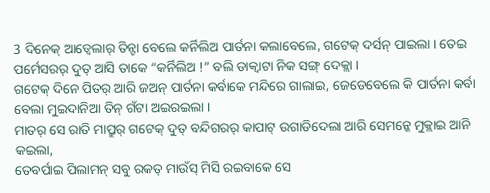3 ଦିନେକ୍ ଆଡ୍ବେଲାର୍ ତିନ୍ଟା ବେଲେ କର୍ନିଲିଅ ପାର୍ତନା କଲାବେଲେ, ଗଟେକ୍ ଦର୍ସନ୍ ପାଇଲା । ତେଇ ପର୍ମେସରର୍ ଦୁତ୍ ଆସି ତାକେ “କର୍ନିଲିଅ !” ବଲି ଡାକ୍ବାଟା ନିକ ସଙ୍ଗ୍ ଦେକ୍ଲା ।
ଗଟେକ୍ ଦିନେ ପିତର୍ ଆରି ଜଅନ୍ ପାର୍ତନା କର୍ବାକେ ମନ୍ଦିରେ ଗାଲାଇ, ଜେଡେବେଲେ କି ପାର୍ତନା କର୍ବା ବେଲା ମୁଇଦାନିଆ ତିନ୍ ଗଁଟା ଅଇରଇଲା ।
ମାତର୍ ସେ ରାତି ମାପ୍ରୁର୍ ଗଟେକ୍ ଦୁତ୍ ବନ୍ଦିଗରର୍ କାପାଟ୍ ଉଗାଡିଦେଲା ଆରି ସେମନ୍କେ ମୁକ୍ଲାଇ ଆନି କଇଲା,
ତେବର୍ପାଇ ପିଲାମନ୍ ସବୁ ରକତ୍ ମାଉଁସ୍ ମିସି ରଇବାକେ ସେ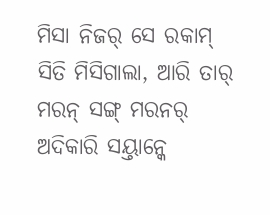ମିସା ନିଜର୍ ସେ ରକାମ୍ ସିତି ମିସିଗାଲା, ଆରି ତାର୍ ମରନ୍ ସଙ୍ଗ୍ ମରନର୍ ଅଦିକାରି ସୟ୍ତାନ୍କେ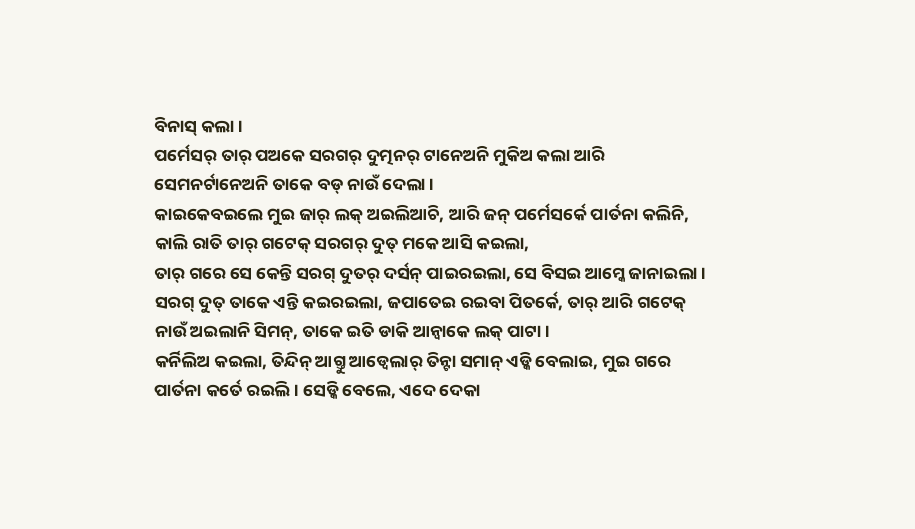ବିନାସ୍ କଲା ।
ପର୍ମେସର୍ ତାର୍ ପଅକେ ସରଗର୍ ଦୁତ୍ମନର୍ ଟାନେଅନି ମୁକିଅ କଲା ଆରି ସେମନର୍ଟାନେଅନି ତାକେ ବଡ୍ ନାଉଁ ଦେଲା ।
କାଇକେବଇଲେ ମୁଇ ଜାର୍ ଲକ୍ ଅଇଲିଆଚି, ଆରି ଜନ୍ ପର୍ମେସର୍କେ ପାର୍ତନା କଲିନି, କାଲି ରାତି ତାର୍ ଗଟେକ୍ ସରଗର୍ ଦୁତ୍ ମକେ ଆସି କଇଲା,
ତାର୍ ଗରେ ସେ କେନ୍ତି ସରଗ୍ ଦୁତର୍ ଦର୍ସନ୍ ପାଇରଇଲା, ସେ ବିସଇ ଆମ୍କେ ଜାନାଇଲା । ସରଗ୍ ଦୁତ୍ ତାକେ ଏନ୍ତି କଇରଇଲା, ଜପାତେଇ ରଇବା ପିତର୍କେ, ତାର୍ ଆରି ଗଟେକ୍ ନାଉଁ ଅଇଲାନି ସିମନ୍, ତାକେ ଇତି ଡାକି ଆନ୍ବାକେ ଲକ୍ ପାଟା ।
କର୍ନିଲିଅ କଇଲା, ତିନ୍ଦିନ୍ ଆଗ୍ତୁ ଆଡ୍ବେଲାର୍ ତିନ୍ଟା ସମାନ୍ ଏଡ୍କି ବେଲାଇ, ମୁଇ ଗରେ ପାର୍ତନା କର୍ତେ ରଇଲି । ସେଡ୍କି ବେଲେ, ଏଦେ ଦେକା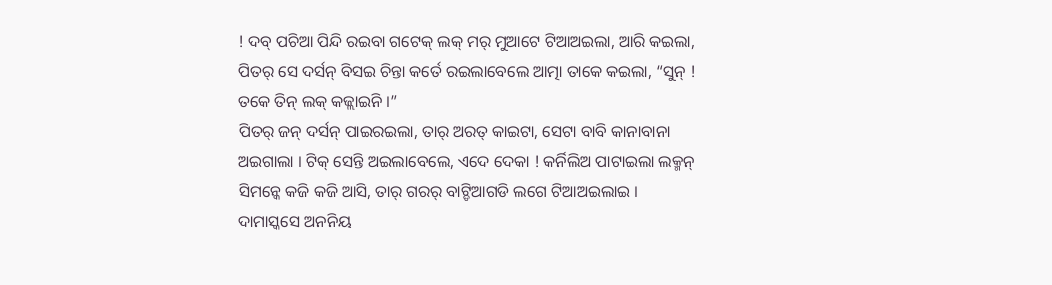! ଦବ୍ ପଚିଆ ପିନ୍ଦି ରଇବା ଗଟେକ୍ ଲକ୍ ମର୍ ମୁଆଟେ ଟିଆଅଇଲା, ଆରି କଇଲା,
ପିତର୍ ସେ ଦର୍ସନ୍ ବିସଇ ଚିନ୍ତା କର୍ତେ ରଇଲାବେଲେ ଆତ୍ମା ତାକେ କଇଲା, “ସୁନ୍ ! ତକେ ତିନ୍ ଲକ୍ କଜ୍ଲାଇନି ।”
ପିତର୍ ଜନ୍ ଦର୍ସନ୍ ପାଇରଇଲା, ତାର୍ ଅରତ୍ କାଇଟା, ସେଟା ବାବି କାନାବାନା ଅଇଗାଲା । ଟିକ୍ ସେନ୍ତି ଅଇଲାବେଲେ, ଏଦେ ଦେକା ! କର୍ନିଲିଅ ପାଟାଇଲା ଲକ୍ମନ୍ ସିମନ୍କେ କଜି କଜି ଆସି, ତାର୍ ଗରର୍ ବାଟ୍ଡିଆଗଡି ଲଗେ ଟିଆଅଇଲାଇ ।
ଦାମାସ୍କସେ ଅନନିୟ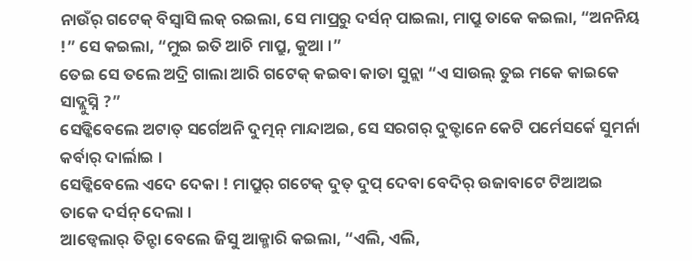ନାଉଁର୍ ଗଟେକ୍ ବିସ୍ବାସି ଲକ୍ ରଇଲା, ସେ ମାପ୍ରରୁ ଦର୍ସନ୍ ପାଇଲା, ମାପ୍ରୁ ତାକେ କଇଲା, “ଅନନିୟ !” ସେ କଇଲା, “ମୁଇ ଇତି ଆଚି ମାପ୍ରୁ, କୁଆ ।”
ତେଇ ସେ ତଲେ ଅଦ୍ରି ଗାଲା ଆରି ଗଟେକ୍ କଇବା କାତା ସୁନ୍ଲା “ଏ ସାଉଲ୍ ତୁଇ ମକେ କାଇକେ ସାଦ୍ଲୁସ୍ନି ?”
ସେଡ୍କିବେଲେ ଅଟାତ୍ ସର୍ଗେଅନି ଦୁତ୍ମନ୍ ମାନ୍ଦାଅଇ, ସେ ସରଗର୍ ଦୁତ୍ଟାନେ କେଟି ପର୍ମେସର୍କେ ସୁମର୍ନା କର୍ବାର୍ ଦାର୍ଲାଇ ।
ସେଡ୍କିବେଲେ ଏଦେ ଦେକା ! ମାପ୍ରୁର୍ ଗଟେକ୍ ଦୁତ୍ ଦୁପ୍ ଦେବା ବେଦିର୍ ଉଜାବାଟେ ଟିଆଅଇ ତାକେ ଦର୍ସନ୍ ଦେଲା ।
ଆଡ୍ବେଲାର୍ ତିନ୍ଟା ବେଲେ ଜିସୁ ଆକ୍ମାରି କଇଲା, “ଏଲି, ଏଲି,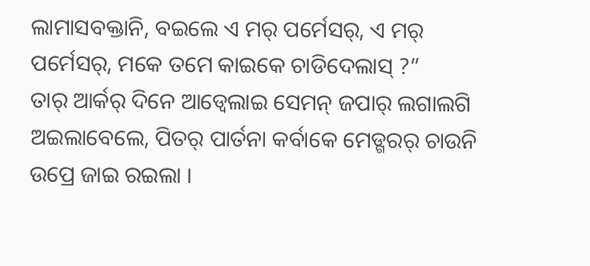ଲାମାସବକ୍ତାନି, ବଇଲେ ଏ ମର୍ ପର୍ମେସର୍, ଏ ମର୍ ପର୍ମେସର୍, ମକେ ତମେ କାଇକେ ଚାଡିଦେଲାସ୍ ?”
ତାର୍ ଆର୍କର୍ ଦିନେ ଆଡ୍ବେଲାଇ ସେମନ୍ ଜପାର୍ ଲଗାଲଗି ଅଇଲାବେଲେ, ପିତର୍ ପାର୍ତନା କର୍ବାକେ ମେଡ୍ଗରର୍ ଚାଉନି ଉପ୍ରେ ଜାଇ ରଇଲା ।